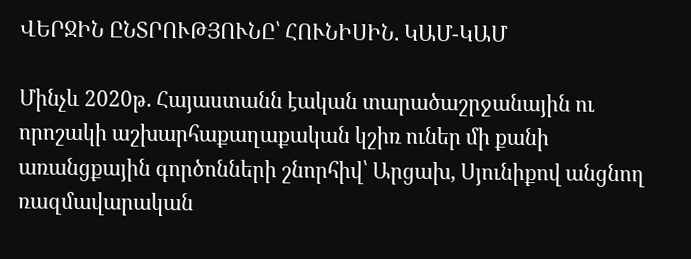ՎԵՐՋԻՆ ԸՆՏՐՈՒԹՅՈՒՆԸ՝ ՀՈՒՆԻՍԻՆ. ԿԱՄ-ԿԱՄ

Մինչև 2020թ. Հայաստանն էական տարածաշրջանային ու որոշակի աշխարհաքաղաքական կշիռ ուներ մի քանի առանցքային գործոնների շնորհիվ՝ Արցախ, Սյունիքով անցնող ռազմավարական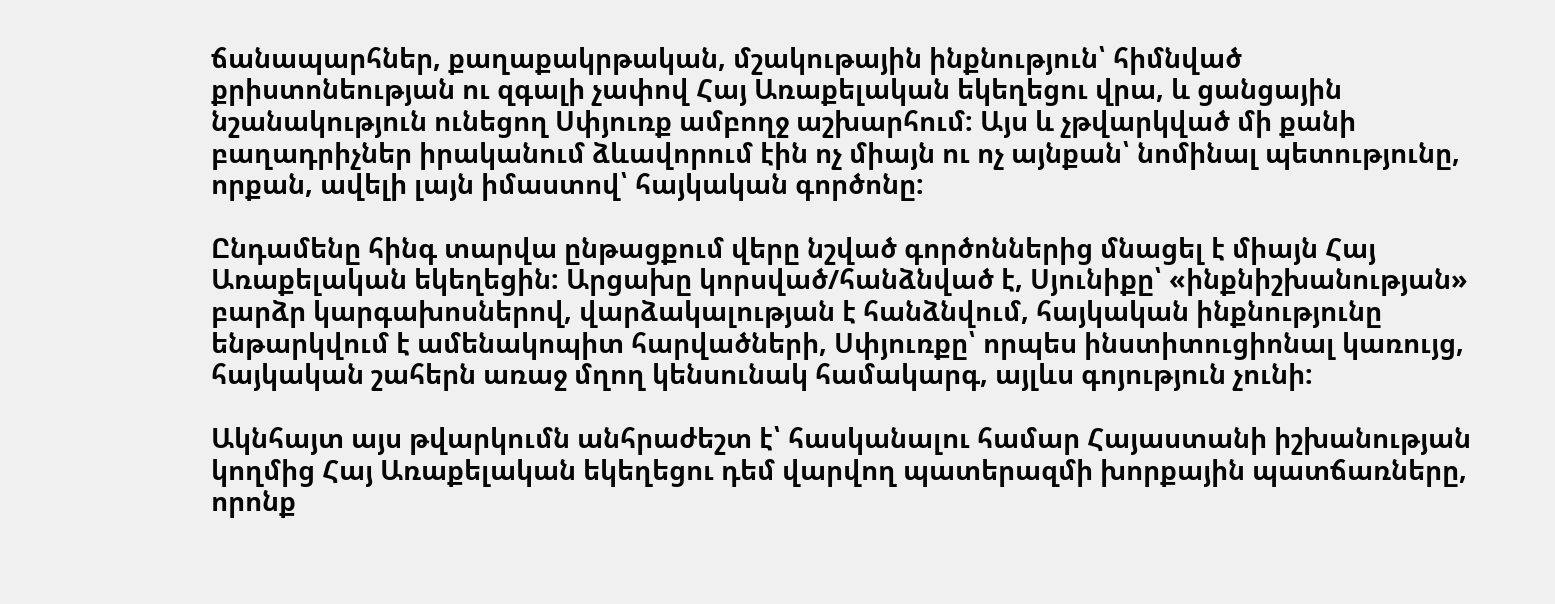ճանապարհներ, քաղաքակրթական, մշակութային ինքնություն՝ հիմնված քրիստոնեության ու զգալի չափով Հայ Առաքելական եկեղեցու վրա, և ցանցային նշանակություն ունեցող Սփյուռք ամբողջ աշխարհում: Այս և չթվարկված մի քանի բաղադրիչներ իրականում ձևավորում էին ոչ միայն ու ոչ այնքան՝ նոմինալ պետությունը, որքան, ավելի լայն իմաստով՝ հայկական գործոնը:

Ընդամենը հինգ տարվա ընթացքում վերը նշված գործոններից մնացել է միայն Հայ Առաքելական եկեղեցին: Արցախը կորսված/հանձնված է, Սյունիքը՝ «ինքնիշխանության» բարձր կարգախոսներով, վարձակալության է հանձնվում, հայկական ինքնությունը ենթարկվում է ամենակոպիտ հարվածների, Սփյուռքը՝ որպես ինստիտուցիոնալ կառույց, հայկական շահերն առաջ մղող կենսունակ համակարգ, այլևս գոյություն չունի:

Ակնհայտ այս թվարկումն անհրաժեշտ է՝ հասկանալու համար Հայաստանի իշխանության կողմից Հայ Առաքելական եկեղեցու դեմ վարվող պատերազմի խորքային պատճառները, որոնք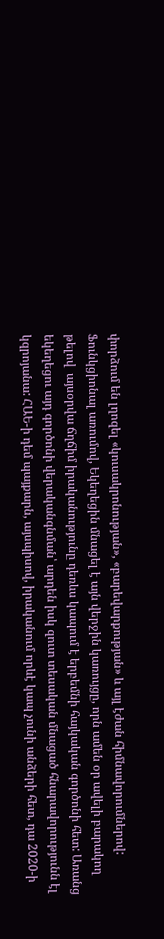փորձում են լղոզել «կուսակրոնության», «բարեվարքության» և այլ էժան հիմնավորումներով: Ֆունկցիոնալ առումով, Եկեղեցին մնացել է այն վերջին կառույցը, որն ամեն օր ավելի բարակող թելով  այսօրվա ճղճիմ իրականությունը դեռևս կապում է երբեմնի հայկական գործոնի հետ: Առանց եկեղեցու այդ գործոնի վերականգնման՝ արդեն իսկ զուտ տեսական մնացած հնարավորությունն էլ կզրոյանա: ՀԱԵ-ի դեմ պայքարն, այսպիսով, իրականում որևէ կապ չունի անձերի հետ, դա 2020-ի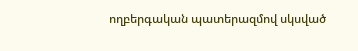ողբերգական պատերազմով սկսված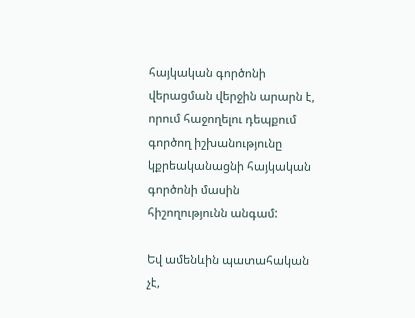հայկական գործոնի վերացման վերջին արարն է, որում հաջողելու դեպքում գործող իշխանությունը կքրեականացնի հայկական գործոնի մասին հիշողությունն անգամ:

Եվ ամենևին պատահական չէ,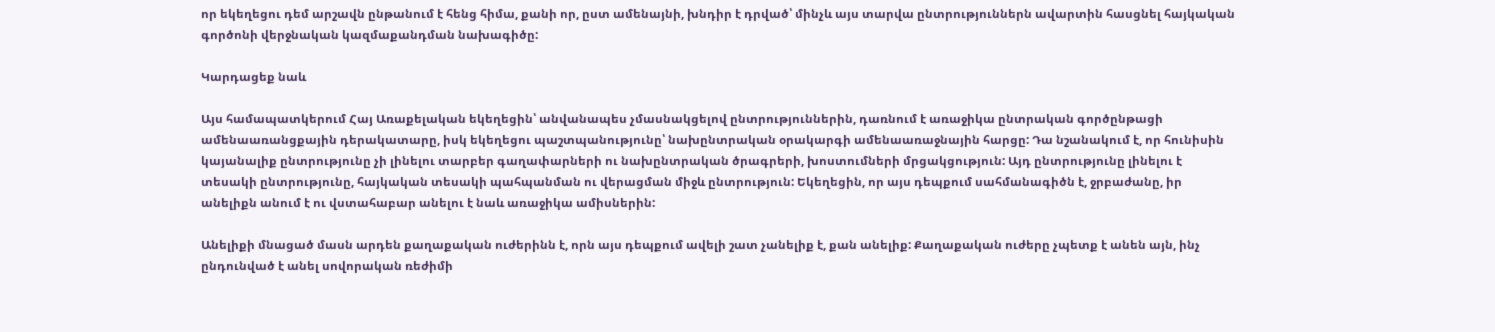որ եկեղեցու դեմ արշավն ընթանում է հենց հիմա, քանի որ, ըստ ամենայնի, խնդիր է դրված՝ մինչև այս տարվա ընտրություններն ավարտին հասցնել հայկական գործոնի վերջնական կազմաքանդման նախագիծը:

Կարդացեք նաև

Այս համապատկերում Հայ Առաքելական եկեղեցին՝ անվանապես չմասնակցելով ընտրություններին, դառնում է առաջիկա ընտրական գործընթացի ամենաառանցքային դերակատարը, իսկ եկեղեցու պաշտպանությունը՝ նախընտրական օրակարգի ամենաառաջնային հարցը: Դա նշանակում է, որ հունիսին կայանալիք ընտրությունը չի լինելու տարբեր գաղափարների ու նախընտրական ծրագրերի, խոստումների մրցակցություն: Այդ ընտրությունը լինելու է տեսակի ընտրությունը, հայկական տեսակի պահպանման ու վերացման միջև ընտրություն: Եկեղեցին, որ այս դեպքում սահմանագիծն է, ջրբաժանը, իր անելիքն անում է ու վստահաբար անելու է նաև առաջիկա ամիսներին:

Անելիքի մնացած մասն արդեն քաղաքական ուժերինն է, որն այս դեպքում ավելի շատ չանելիք է, քան անելիք: Քաղաքական ուժերը չպետք է անեն այն, ինչ ընդունված է անել սովորական ռեժիմի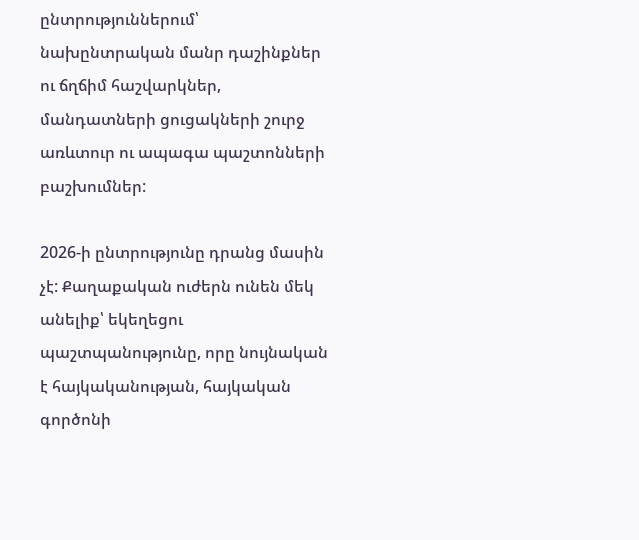ընտրություններում՝ նախընտրական մանր դաշինքներ ու ճղճիմ հաշվարկներ, մանդատների ցուցակների շուրջ առևտուր ու ապագա պաշտոնների բաշխումներ:

2026-ի ընտրությունը դրանց մասին չէ: Քաղաքական ուժերն ունեն մեկ անելիք՝ եկեղեցու պաշտպանությունը, որը նույնական է հայկականության, հայկական գործոնի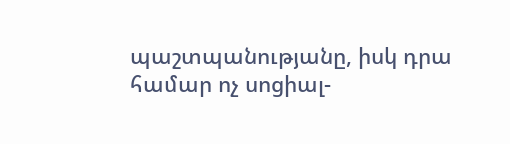պաշտպանությանը, իսկ դրա համար ոչ սոցիալ-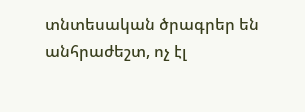տնտեսական ծրագրեր են անհրաժեշտ, ոչ էլ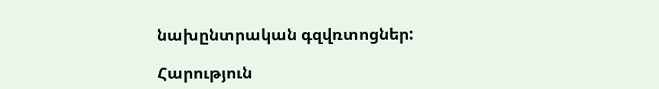նախընտրական գզվռտոցներ:

Հարություն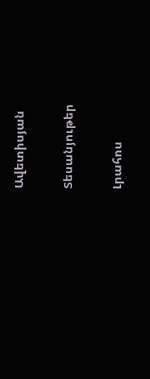Ավետիսյան

Տեսանյութեր

Լրահոս